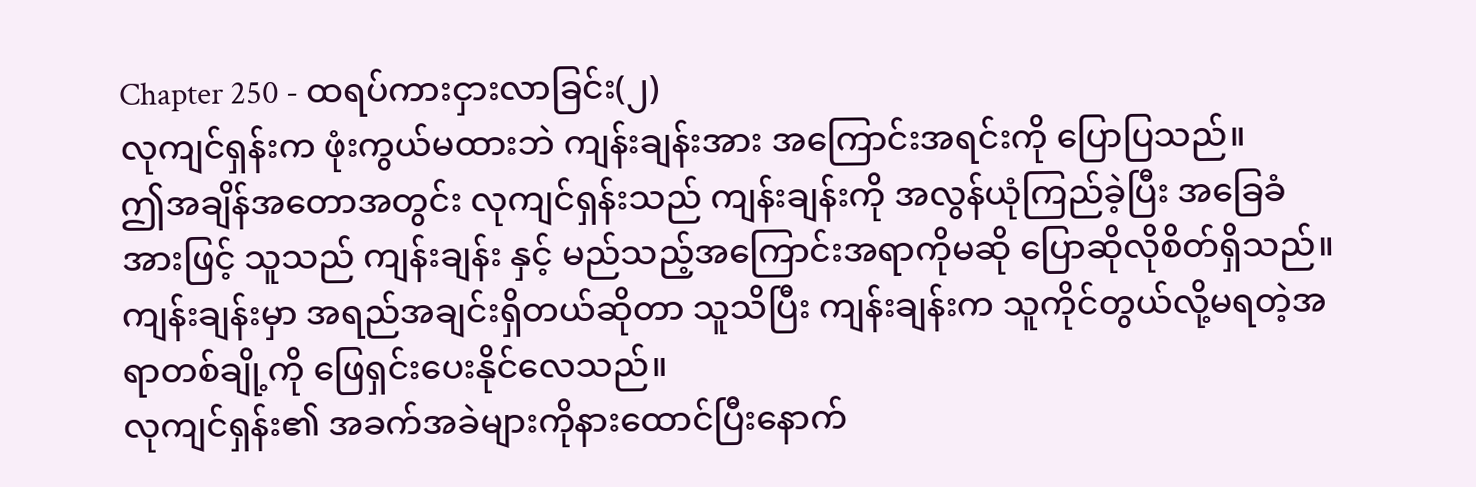Chapter 250 - ထရပ်ကားငှားလာခြင်း(၂)
လုကျင်ရှန်းက ဖုံးကွယ်မထားဘဲ ကျန်းချန်းအား အကြောင်းအရင်းကို ပြောပြသည်။
ဤအချိန်အတောအတွင်း လုကျင်ရှန်းသည် ကျန်းချန်းကို အလွန်ယုံကြည်ခဲ့ပြီး အခြေခံအားဖြင့် သူသည် ကျန်းချန်း နှင့် မည်သည့်အကြောင်းအရာကိုမဆို ပြောဆိုလိုစိတ်ရှိသည်။
ကျန်းချန်းမှာ အရည်အချင်းရှိတယ်ဆိုတာ သူသိပြီး ကျန်းချန်းက သူကိုင်တွယ်လို့မရတဲ့အရာတစ်ချို့ကို ဖြေရှင်းပေးနိုင်လေသည်။
လုကျင်ရှန်း၏ အခက်အခဲများကိုနားထောင်ပြီးနောက်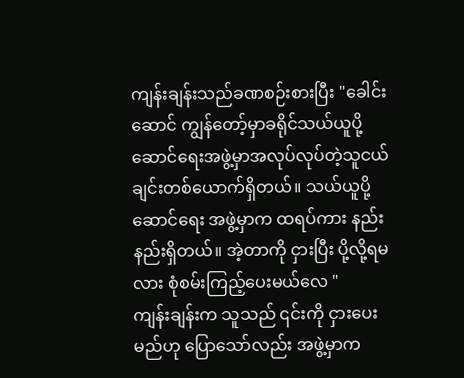ကျန်းချန်းသည်ခဏစဉ်းစားပြီး "ခေါင်းဆောင် ကျွန်တော့်မှာခရိုင်သယ်ယူပို့ဆောင်ရေးအဖွဲ့မှာအလုပ်လုပ်တဲ့သူငယ်ချင်းတစ်ယောက်ရှိတယ်။ သယ်ယူပို့ဆောင်ရေး အဖွဲ့မှာက ထရပ်ကား နည်းနည်းရှိတယ်။ အဲ့တာကို ငှားပြီး ပို့လို့ရမလား စုံစမ်းကြည့်ပေးမယ်လေ "
ကျန်းချန်းက သူသည် ၎င်းကို ငှားပေးမည်ဟု ပြောသော်လည်း အဖွဲ့မှာက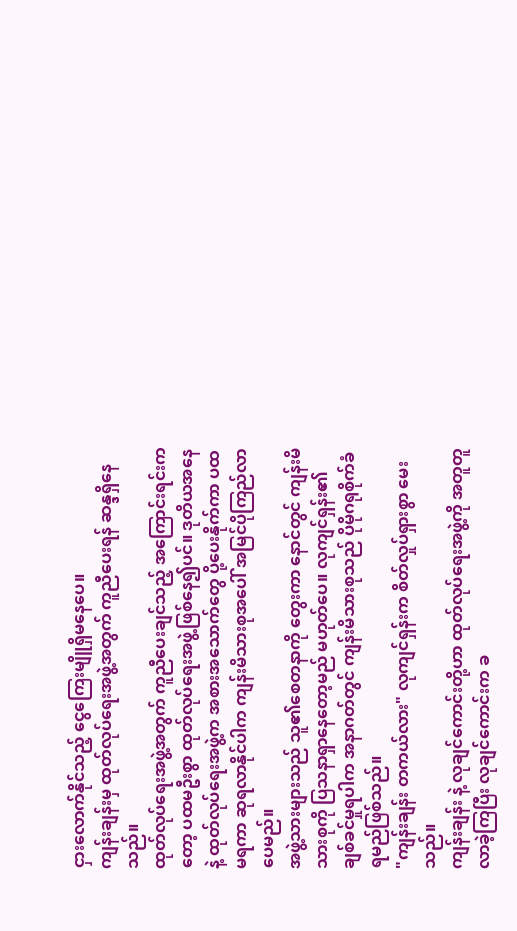ငှားလောက်နိုင်သည့် ငွေကြေးမျိူရှိမနေပေ။
ကျန်းချန်းမှ ထုတ်လုပ်ရေးအဖွဲ့အတွက် ကူညီပေးရန် ဆန္ဒရှိနေသည်။
ထုတ်လုပ်ရေးအဖွဲ့အတွက် ကူညီပေးချင်သည့် အကြောင်းရင်းကတော့ ပထမဦးစွာ ထုတ်လုပ်ရေးအဖွဲ့ဖြစ်နေ၍ပင်။ ဒုတိယအနေနဲ့ ထုတ်လုပ်ရေးအဖွဲ့က အစားအသောက်တွေ ပို့ပေးနိုက်ကာ ပထမရကာ ဆုရလာနိုင်ပါက ကျန်းမိသားစုအပေါ် အမြင်ပိုကြည်လာပေမည်။
အဖွဲ့သားများသည် သူ၏စေတနာကို တွေးကာ နောင်တွင် ကျန်းမိသားစုကို ပြသနာရှာနေတော့မည် မဟုတ်ပေ။ လုကျင်ရှန်း၏ ချစ်ခင်မှုရပါက အနာဂတ်တွင် ကျန်းမိသားစုသည် ပိုမိုဂရုစိုက်ခံရမည်ဖြစ်သည်။
"ကျန်းချန်း တကယ်လား" လုကျင်ရှန်းက စိတ်လှုပ်ရှားစွာ မေးသည်။
ကျန်းချန်း နဲ့ လုချင်ကောင်းတို့ဟာ ထုတ်လုပ်ရေးအဖွဲ့ကို အတူတူလာခဲ့ကြပြီး လုချင်ကောင်းက ခ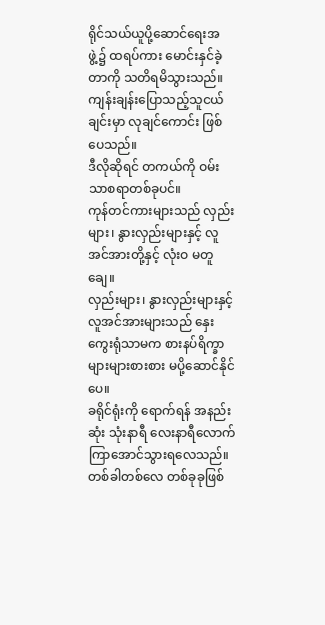ရိုင်သယ်ယူပို့ဆောင်ရေးအဖွဲ့၌ ထရပ်ကား မောင်းနှင်ခဲ့တာကို သတိရမိသွားသည်။
ကျန်းချန်းပြောသည့်သူငယ်ချင်းမှာ လုချင်ကောင်း ဖြစ်ပေသည်။
ဒီလိုဆိုရင် တကယ်ကို ဝမ်းသာစရာတစ်ခုပင်။
ကုန်တင်ကားများသည် လှည်းများ၊ နွားလှည်းများနှင့် လူအင်အားတို့နှင့် လုံးဝ မတူချေ။
လှည်းများ၊ နွားလှည်းများနှင့် လူအင်အားများသည် နှေးကွေးရုံသာမက စားနပ်ရိက္ခာ များများစားစား မပို့ဆောင်နိုင်ပေ။
ခရိုင်ရုံးကို ရောက်ရန် အနည်းဆုံး သုံးနာရီ လေးနာရီလောက် ကြာအောင်သွားရလေသည်။
တစ်ခါတစ်လေ တစ်ခုခုဖြစ်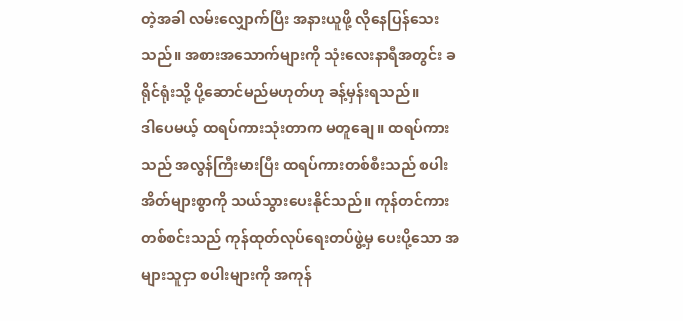တဲ့အခါ လမ်းလျှောက်ပြီး အနားယူဖို့ လိုနေပြန်သေးသည်။ အစားအသောက်များကို သုံးလေးနာရီအတွင်း ခရိုင်ရုံးသို့ ပို့ဆောင်မည်မဟုတ်ဟု ခန့်မှန်းရသည်။
ဒါပေမယ့် ထရပ်ကားသုံးတာက မတူချေ။ ထရပ်ကားသည် အလွန်ကြီးမားပြီး ထရပ်ကားတစ်စီးသည် စပါးအိတ်များစွာကို သယ်သွားပေးနိုင်သည်။ ကုန်တင်ကားတစ်စင်းသည် ကုန်ထုတ်လုပ်ရေးတပ်ဖွဲ့မှ ပေးပို့သော အများသူငှာ စပါးများကို အကုန်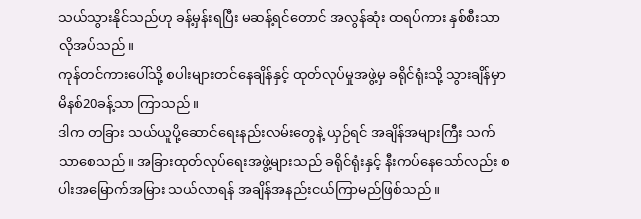သယ်သွားနိုင်သည်ဟု ခန့်မှန်းရပြီး မဆန့်ရင်တောင် အလွန်ဆုံး ထရပ်ကား နှစ်စီးသာ လိုအပ်သည်။
ကုန်တင်ကားပေါ်သို့ စပါးများတင်နေချိန်နှင့် ထုတ်လုပ်မှုအဖွဲ့မှ ခရိုင်ရုံးသို့ သွားချိန်မှာ မိနစ်20ခန့်သာ ကြာသည်။
ဒါက တခြား သယ်ယူပို့ဆောင်ရေးနည်းလမ်းတွေနဲ့ ယှဉ်ရင် အချိန်အများကြီး သက်သာစေသည်။ အခြားထုတ်လုပ်ရေးအဖွဲ့များသည် ခရိုင်ရုံးနှင့် နီးကပ်နေသော်လည်း စပါးအမြောက်အမြား သယ်လာရန် အချိန်အနည်းငယ်ကြာမည်ဖြစ်သည်။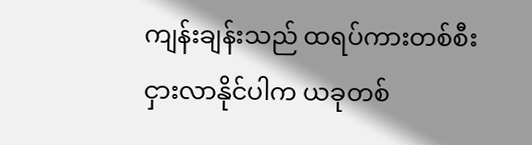ကျန်းချန်းသည် ထရပ်ကားတစ်စီး ငှားလာနိုင်ပါက ယခုတစ်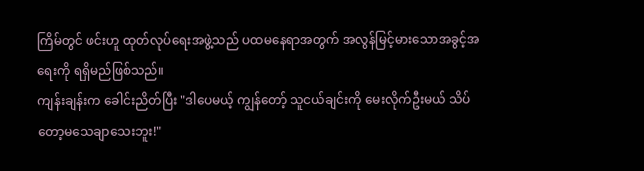ကြိမ်တွင် ဖင်းဟူ ထုတ်လုပ်ရေးအဖွဲ့သည် ပထမနေရာအတွက် အလွန်မြင့်မားသောအခွင့်အရေးကို ရရှိမည်ဖြစ်သည်။
ကျန်းချန်းက ခေါင်းညိတ်ပြီး "ဒါပေမယ့် ကျွန်တော့် သူငယ်ချင်းကို မေးလိုက်ဦးမယ် သိပ်တော့မသေချာသေးဘူး!"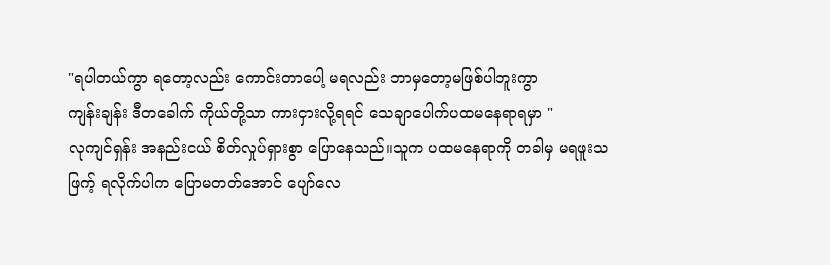"ရပါတယ်ကွာ ရတော့လည်း ကောင်းတာပေါ့ မရလည်း ဘာမှတော့မဖြစ်ပါဘူးကွာ
ကျန်းချန်း ဒီတခေါက် ကိုယ်တို့သာ ကားငှားလို့ရရင် သေချာပေါက်ပထမနေရာရမှာ "
လုကျင်ရှန်း အနည်းငယ် စိတ်လှုပ်ရှားစွာ ပြောနေသည်။သူက ပထမနေရာကို တခါမှ မရဖူးသဖြက့် ရလိုက်ပါက ပြောမတတ်အောင် ပျော်လေ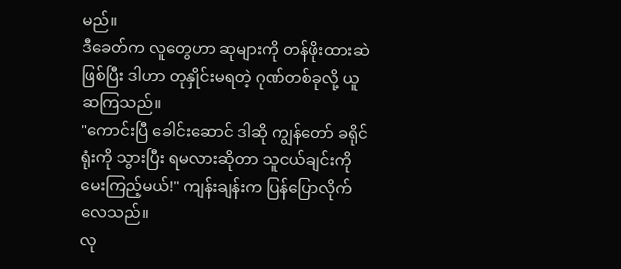မည်။
ဒီခေတ်က လူတွေဟာ ဆုများကို တန်ဖိုးထားဆဲဖြစ်ပြီး ဒါဟာ တုနှိုင်းမရတဲ့ ဂုဏ်တစ်ခုလို့ ယူဆကြသည်။
"ကောင်းပြီ ခေါင်းဆောင် ဒါဆို ကျွန်တော် ခရိုင်ရုံးကို သွားပြီး ရမလားဆိုတာ သူငယ်ချင်းကို မေးကြည့်မယ်!" ကျန်းချန်းက ပြန်ပြောလိုက်လေသည်။
လု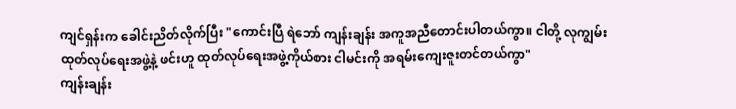ကျင်ရှန်းက ခေါင်းညိတ်လိုက်ပြီး "ကောင်းပြီ ရဲဘော် ကျန်းချန်း အကူအညီတောင်းပါတယ်ကွာ။ ငါတို့ လုကျွမ်း ထုတ်လုပ်ရေးအဖွဲ့နဲ့ ဖင်းဟူ ထုတ်လုပ်ရေးအဖွဲ့ကိုယ်စား ငါမင်းကို အရမ်းကျေးဇူးတင်တယ်ကွာ"
ကျန်းချန်း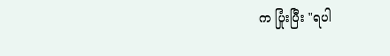က ပြုံးပြီး "ရပါ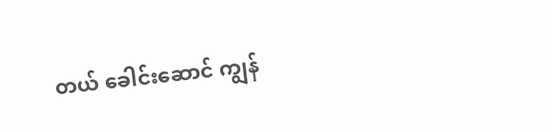တယ် ခေါင်းဆောင် ကျွန်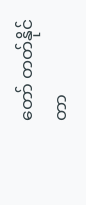တော် တတ်နိုင်တာ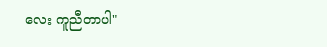လေး ကူညီတာပါ"